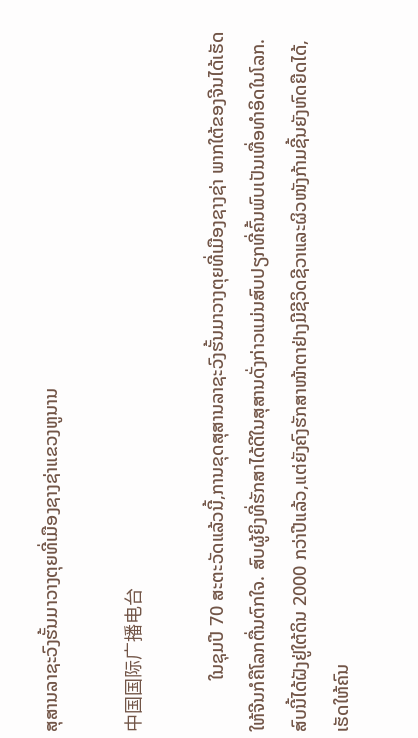ສຸສານລາຊະວົງຮັ້ນມາວາງຕຸຍທີ່ເມືອງຊາງຊ່າແຂວງຫູນານ

中国国际广播电台

           ໃນຊຸມປີ 70 ສະຕະວັດແລ້ວນີ້,ການຂຸດສຸສານລາຊະວົງຮັ້ນມາວາງຕຸຍທີ່ເມືອງຊາງຊ່າ ພາກໃຕ້ຂອງຈີນໄດ້ເຮັດໃຫ້ຈີນກໍຄືໂລກຕື່ນຕົກໃຈ. ສົບຜູ້ຍິງທີ່ຮັກສາໄດ້ດີໃນສຸສານດັ່ງກ່າວແມ່ນສົບປຽກທີ່ຄົ້ນພົບເປັນເທື່ອທຳອິດໃນໂລກ. ສົບນີ້ໄດ້ຝັງຢູ່ໃຕ້ດິນ 2000 ກວ່າປີແລ້ວ,ແຕ່ຍັງຄົງຮັກສາໜ້າຕາຢ່າງມີຊີວິດຊີວາແລະຜິວໜັງກ້າມຊີ້ນຍັງຫົດຍືດໄດ້,ເຮັດໃຫ້ຄົນ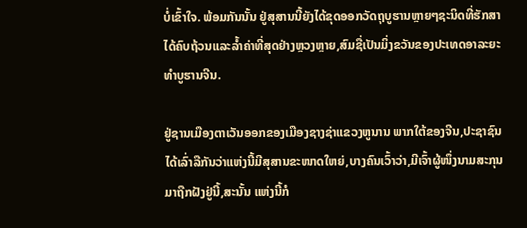ບໍ່ເຂົ້າໃຈ. ພ້ອມກັນນັ້ນ ຢູ່ສຸສານນີ້ຍັງໄດ້ຂຸດອອກວັດຖຸບູຮານຫຼາຍໆຊະນິດທີ່ຮັກສາໄດ້ຄົບຖ້ວນແລະລ້ຳຄ່າທີ່ສຸດຢ່າງຫຼວງຫຼາຍ,ສົມຊື່ເປັນມິ່ງຂວັນຂອງປະເທດອາລະຍະທຳບູຮານຈີນ.

ຢູ່ຊານເມືອງຕາເວັນອອກຂອງເມືອງຊາງຊ່າແຂວງຫູນານ ພາກໃຕ້ຂອງຈີນ,ປະຊາຊົນໄດ້ເລົ່າລືກັນວ່າແຫ່ງນີ້ມີສຸສານຂະໜາດໃຫຍ່,ບາງຄົນເວົ້າວ່າ,ມີເຈົ້າຜູ້ໜຶ່ງນາມສະກຸນມາຖືກຝັງຢູ່ນີ້,ສະນັ້ນ ແຫ່ງນີ້ກໍ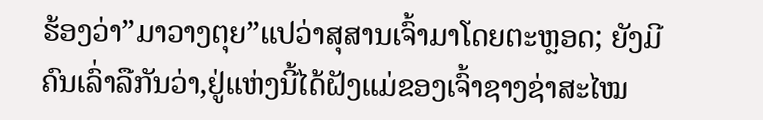ຮ້ອງວ່າ”ມາວາງຕຸຍ”ແປວ່າສຸສານເຈົ້າມາໂດຍຕະຫຼອດ; ຍັງມີຄົນເລົ່າລືກັນວ່າ,ຢູ່ແຫ່ງນີ້ໄດ້ຝັງແມ່ຂອງເຈົ້າຊາງຊ່າສະໄໝ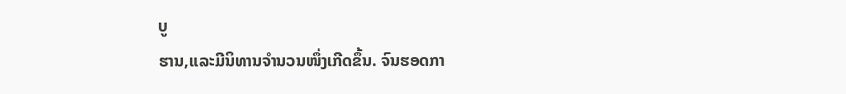ບູ
ຮານ,ແລະມີນິທານຈຳນວນໜຶ່ງເກີດຂຶ້ນ. ຈົນຮອດກາ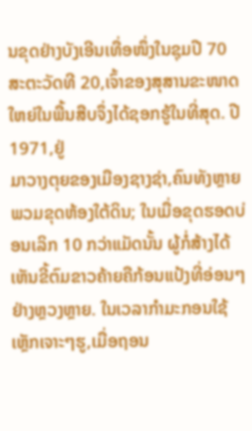ນຂຸດຢ່າງບັງເອີນເທື່ອໜຶ່ງໃນຊຸມປີ 70 ສະຕະວັດທີ 20,ເຈົ້າຂອງສຸສານຂະໜາດໃຫຍ່ໃນພື້ນສືບຈຶ່ງໄດ້ຊອກຮູ້ໃນທີ່ສຸດ. ປີ 1971,ຢູ່
ມາວາງຕຸຍຂອງເມືອງຊາງຊ່າ,ຄົນທັງຫຼາຍພວມຂຸດຫ້ອງໃຕ້ດິນ; ໃນເມື່ອຂຸດຮອດບ່ອນເລິກ 10 ກວ່າແມັດນັ້ນ ຜູ້ກໍ່ສ້າງໄດ້ເຫັນຂີ້ຕົມຂາວຄ້າຍຄືກ້ອນແປ້ງທີ່ອ່ອນໆຢ່າງຫຼວງຫຼາຍ. ໃນເວລາກຳມະກອນໃຊ້ເຫຼັກເຈາະໆຮູ,ເມື່ອຖອນ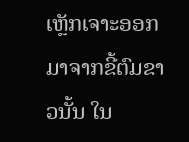ເຫຼັກເຈາະອອກມາຈາກຂີ້ຕົມຂາວນັ້ນ ໃນ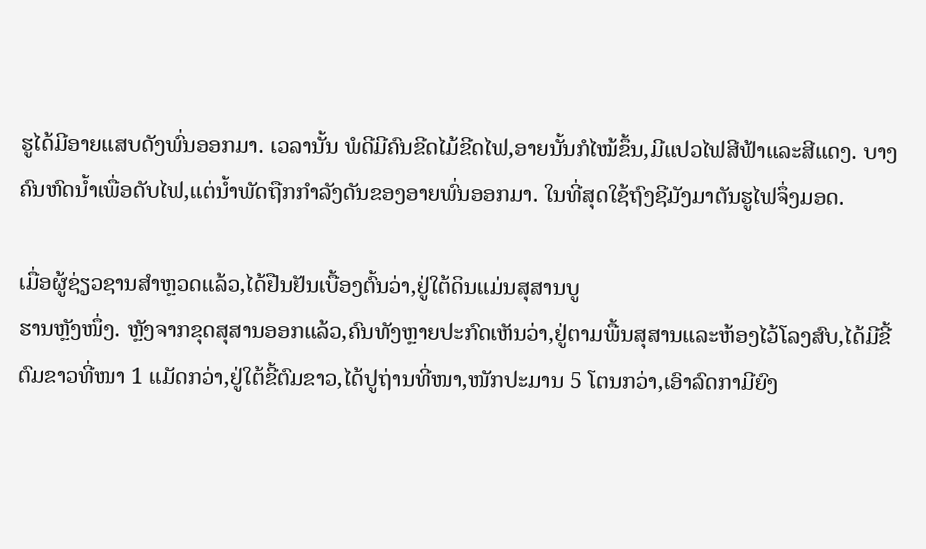ຮູໄດ້ມີອາຍແສບດັງພົ່ນອອກມາ. ເວລານັ້ນ ພໍດີມີຄົນຂີດໄມ້ຂີດໄຟ,ອາຍນັ້ນກໍໄໝ້ຂຶ້ນ,ມີແປວໄຟສີຟ້າແລະສີແດງ. ບາງຄົນຫົດນ້ຳເພື່ອດັບໄຟ,ແຕ່ນ້ຳພັດຖືກກຳລັງດັນຂອງອາຍພົ່ນອອກມາ. ໃນທີ່ສຸດໃຊ້ຖົງຊີມັງມາຕັນຮູໄຟຈຶ່ງມອດ.

ເມື່ອຜູ້ຊ່ຽວຊານສຳຫຼວດແລ້ວ,ໄດ້ຢືນຢັນເບື້ອງຕົ້ນວ່າ,ຢູ່ໃຕ້ດິນແມ່ນສຸສານບູ
ຮານຫຼັງໜຶ່ງ. ຫຼັງຈາກຂຸດສຸສານອອກແລ້ວ,ຄົນທັງຫຼາຍປະກົດເຫັນວ່າ,ຢູ່ຕາມພື້ນສຸສານແລະຫ້ອງໄວ້ໂລງສົບ,ໄດ້ມີຂີ້ຕົມຂາວທີ່ໜາ 1 ແມັດກວ່າ,ຢູ່ໃຕ້ຂີ້ຕົມຂາວ,ໄດ້ປູຖ່ານທີ່ໜາ,ໜັກປະມານ 5 ໂຕນກວ່າ,ເອົາລົດກາມີຍົງ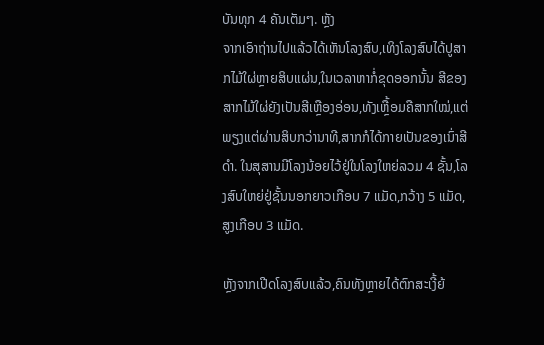ບັນທຸກ 4 ຄັນເຕັມໆ. ຫຼັງ
ຈາກເອົາຖ່ານໄປແລ້ວໄດ້ເຫັນໂລງສົບ,ເທິງໂລງສົບໄດ້ປູສາກໄມ້ໃຜ່ຫຼາຍສິບແຜ່ນ,ໃນເວລາຫາກໍ່ຂຸດອອກນັ້ນ ສີຂອງສາກໄມ້ໃຜ່ຍັງເປັນສີເຫຼືອງອ່ອນ,ທັງເຫຼື້ອມຄືສາກໃໝ່,ແຕ່ພຽງແຕ່ຜ່ານສິບກວ່ານາທີ,ສາກກໍໄດ້ກາຍເປັນຂອງເນົ່າສີດຳ. ໃນສຸສານມີໂລງນ້ອຍໄວ້ຢູ່ໃນໂລງໃຫຍ່ລວມ 4 ຊັ້ນ,ໂລງສົບໃຫຍ່ຢູ່ຊັ້ນນອກຍາວເກືອບ 7 ແມັດ,ກວ້າງ 5 ແມັດ,ສູງເກືອບ 3 ແມັດ.

ຫຼັງຈາກເປີດໂລງສົບແລ້ວ,ຄົນທັງຫຼາຍໄດ້ຕົກສະເງີ້ຍ້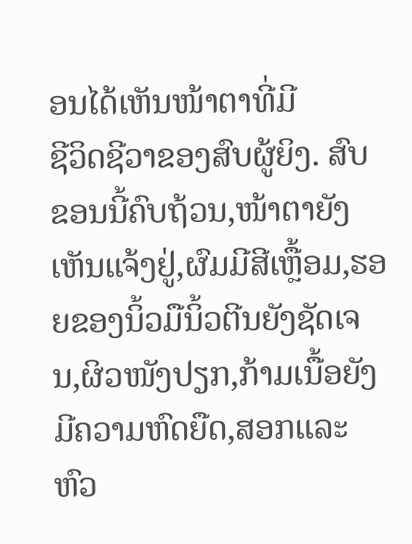ອນໄດ້ເຫັນໜ້າຕາທີ່ມີ
ຊີວິດຊີວາຂອງສົບຜູ້ຍິງ. ສົບຂອນນີ້ຄົບຖ້ວນ,ໜ້າຕາຍັງເຫັນແຈ້ງຢູ່,ຜົມມີສີເຫຼື້ອມ,ຮອຍຂອງນິ້ວມືນິ້ວຕີນຍັງຊັດເຈນ,ຜິວໜັງປຽກ,ກ້າມເນື້ອຍັງມີຄວາມຫົດຍືດ,ສອກແລະຫົວ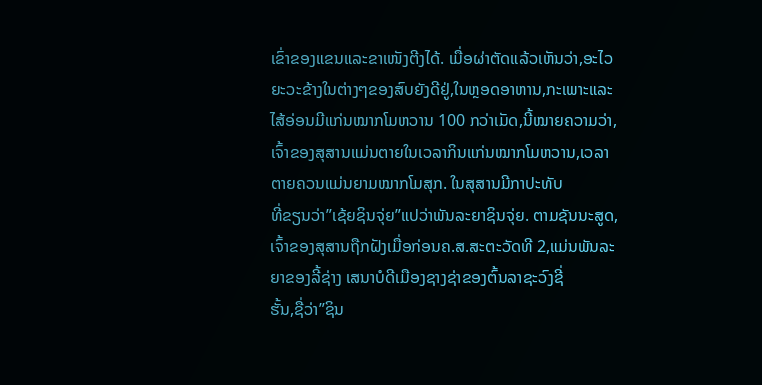ເຂົ່າຂອງແຂນແລະຂາເໜັງຕີງໄດ້. ເມື່ອຜ່າຕັດແລ້ວເຫັນວ່າ,ອະໄວຍະວະຂ້າງໃນຕ່າງໆຂອງສົບຍັງດີຢູ່,ໃນຫຼອດອາຫານ,ກະເພາະແລະໄສ້ອ່ອນມີແກ່ນໝາກໂມຫວານ 100 ກວ່າເມັດ,ນີ້ໝາຍຄວາມວ່າ,ເຈົ້າຂອງສຸສານແມ່ນຕາຍໃນເວລາກິນແກ່ນໝາກໂມຫວານ,ເວລາຕາຍຄວນແມ່ນຍາມໝາກໂມສຸກ. ໃນສຸສານມີກາປະທັບ
ທີ່ຂຽນວ່າ”ເຊ້ຍຊິນຈຸ່ຍ”ແປວ່າພັນລະຍາຊິນຈຸ່ຍ. ຕາມຊັນນະສູດ,ເຈົ້າຂອງສຸສານຖືກຝັງເມື່ອກ່ອນຄ.ສ.ສະຕະວັດທີ 2,ແມ່ນພັນລະຍາຂອງລີ້ຊ່າງ ເສນາບໍດີເມືອງຊາງຊ່າຂອງຕົ້ນລາຊະວົງຊີ່
ຮັ້ນ,ຊື່ວ່າ”ຊິນ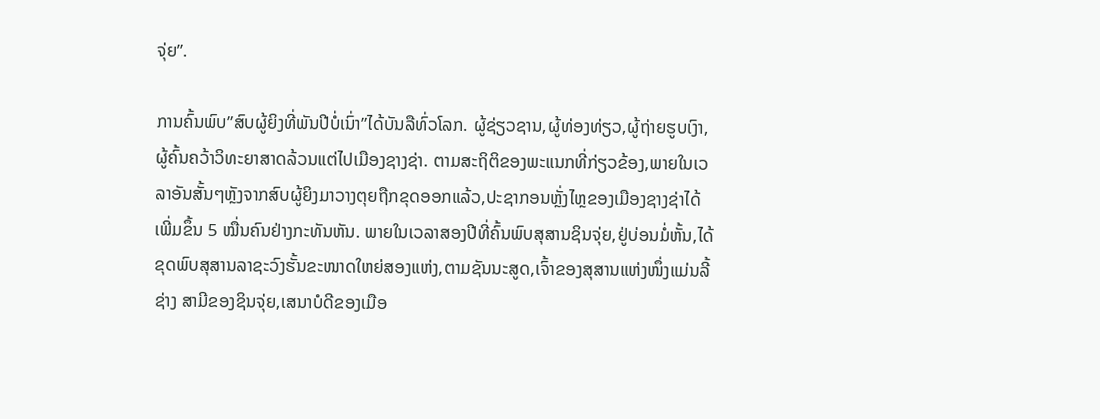ຈຸ່ຍ”.

ການຄົ້ນພົບ”ສົບຜູ້ຍິງທີ່ພັນປີບໍ່ເນົ່າ”ໄດ້ບັນລືທົ່ວໂລກ. ຜູ້ຊ່ຽວຊານ,ຜູ້ທ່ອງທ່ຽວ,ຜູ້ຖ່າຍຮູບເງົາ,ຜູ້ຄົ້ນຄວ້າວິທະຍາສາດລ້ວນແຕ່ໄປເມືອງຊາງຊ່າ. ຕາມສະຖິຕິຂອງພະແນກທີ່ກ່ຽວຂ້ອງ,ພາຍໃນເວລາອັນສັ້ນໆຫຼັງຈາກສົບຜູ້ຍິງມາວາງຕຸຍຖືກຂຸດອອກແລ້ວ,ປະຊາກອນຫຼັ່ງໄຫຼຂອງເມືອງຊາງຊ່າໄດ້ເພີ່ມຂຶ້ນ 5 ໝື່ນຄົນຢ່າງກະທັນຫັນ. ພາຍໃນເວລາສອງປີທີ່ຄົ້ນພົບສຸສານຊິນຈຸ່ຍ,ຢູ່ບ່ອນມໍ່ຫັ້ນ,ໄດ້ຂຸດພົບສຸສານລາຊະວົງຮັ້ນຂະໜາດໃຫຍ່ສອງແຫ່ງ,ຕາມຊັນນະສູດ,ເຈົ້າຂອງສຸສານແຫ່ງໜຶ່ງແມ່ນລີ້ຊ່າງ ສາມີຂອງຊິນຈຸ່ຍ,ເສນາບໍດີຂອງເມືອ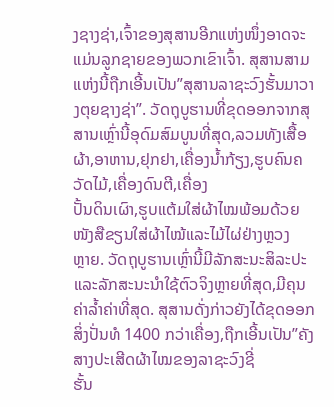ງຊາງຊ່າ,ເຈົ້າຂອງສຸສານອີກແຫ່ງໜຶ່ງອາດຈະແມ່ນລູກຊາຍຂອງພວກເຂົາເຈົ້າ. ສຸສານສາມແຫ່ງນີ້ຖືກເອີ້ນເປັນ”ສຸສານລາຊະວົງຮັ້ນມາວາງຕຸຍຊາງຊ່າ”. ວັດຖຸບູຮານທີ່ຂຸດອອກຈາກສຸສານເຫຼົ່ານີ້ອຸດົມສົມບູນທີ່ສຸດ,ລວມທັງເສື້ອຜ້າ,ອາຫານ,ຢຸກຢາ,ເຄື່ອງນ້ຳກ້ຽງ,ຮູບຄົນຄວັດໄມ້,ເຄື່ອງດົນຕີ,ເຄື່ອງ
ປັ້ນດິນເຜົາ,ຮູບແຕ້ມໃສ່ຜ້າໄໝພ້ອມດ້ວຍໜັງສືຂຽນໃສ່ຜ້າໄໝ້ແລະໄມ້ໄຜ່ຢ່າງຫຼວງ
ຫຼາຍ. ວັດຖຸບູຮານເຫຼົ່ານີ້ມີລັກສະນະສິລະປະແລະລັກສະນະນຳໃຊ້ຕົວຈິງຫຼາຍທີ່ສຸດ,ມີຄຸນຄ່າລ້ຳຄ່າທີ່ສຸດ. ສຸສານດັ່ງກ່າວຍັງໄດ້ຂຸດອອກສິ່ງປັ່ນທໍ 1400 ກວ່າເຄື່ອງ,ຖືກເອີ້ນເປັນ”ຄັງສາງປະເສີດຜ້າໄໝຂອງລາຊະວົງຊີ່
ຮັ້ນ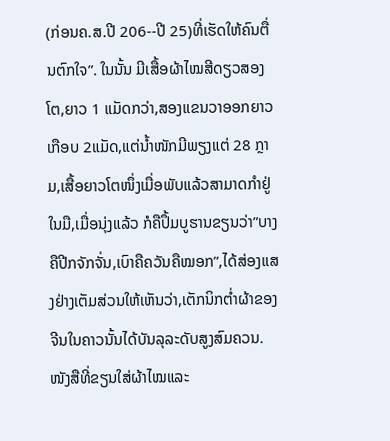(ກ່ອນຄ.ສ.ປີ 206--ປີ 25)ທີ່ເຮັດໃຫ້ຄົນຕື່ນຕົກໃຈ”. ໃນນັ້ນ ມີເສື້ອຜ້າໄໝສີດຽວສອງໂຕ,ຍາວ 1 ແມັດກວ່າ,ສອງແຂນວາອອກຍາວເກືອບ 2ແມັດ,ແຕ່ນ້ຳໜັກມີພຽງແຕ່ 28 ກຼາມ,ເສື້ອຍາວໂຕໜຶ່ງເມື່ອພັບແລ້ວສາມາດກຳຢູ່ໃນມື,ເມື່ອນຸ່ງແລ້ວ ກໍຄືປຶ້ມບູຮານຂຽນວ່າ”ບາງຄືປີກຈັກຈັ່ນ,ເບົາຄືຄວັນຄືໝອກ”,ໄດ້ສ່ອງແສງຢ່າງເຕັມສ່ວນໃຫ້ເຫັນວ່າ,ເຕັກນິກຕ່ຳຜ້າຂອງຈີນໃນຄາວນັ້ນໄດ້ບັນລຸລະດັບສູງສົມຄວນ. ໜັງສືທີ່ຂຽນໃສ່ຜ້າໄໝແລະ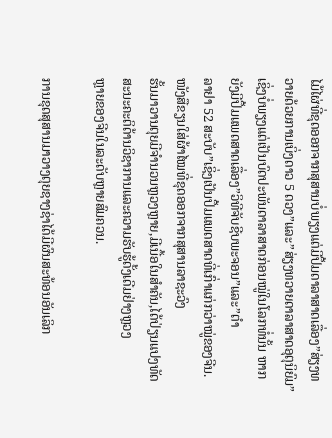ໄມ້ໄຜ່ທີ່ຂຸດອອກຈາກສຸສານບໍ່ພຽງແຕ່ມີປຶ້ມດາລາສາດເລື່ອງ”ສ່ຽງທວາຍດ້ວຍການເບິ່ງດາວ 5 ດວງ”ແລະ”ສ່ຽງທວາຍດາລາສາດອຸຕຸນິຍົມ”ເຊິ່ງບໍ່ພຽງແຕ່ເປັນບົດປະພັນດາລາສາດກ່ອນໝູ່ໃນໂລກທໍ່ນັ້ນ ຫາກຍັງມີປຶ້ມແພດສາດເລື່ອງ”ວິທີຈັບຊີບພະຈອນ”ແລະ”ຕຳ
ລາຢາ 52 ສະບັບ”ເຊິ່ງເປັນປຶ້ມແພດສາດທີ່ເກົ່າແກ່ກວ່າໝູ່ຂອງຈີນ. ໜັງສືຂຽນໃສ່ຜ້າໄໝທີ່ຂຸດອອກຈາກສຸສານລາຊະວົງ
ຮັ້ນມາວານຕຸຍມີຈຳນວນຫຼວງຫຼາຍ,ມີເນື້ອໃນສຳຄັນ,ໄດ້ປ່ຽນແປງທັດສະນະຄະຕິດ້ານວິຊາການແລະຄວາມຮັບຮູ້ດັ້ງເດີມຢ່າງຫຼວງ
ຫຼາຍຂອງຈີນໃນລະດັບຫຼາຍສົມຄວນ.

ການຂຸດສຸສານມາວາງຕຸຍຊາງຊ່າໄດ້ມີຜົນສະທ້ອນອັນເລິກ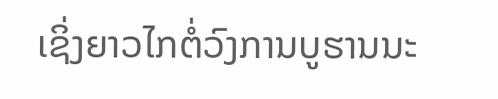ເຊິ່ງຍາວໄກຕໍ່ວົງການບູຮານນະ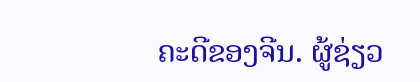ຄະດີຂອງຈີນ. ຜູ້ຊ່ຽວ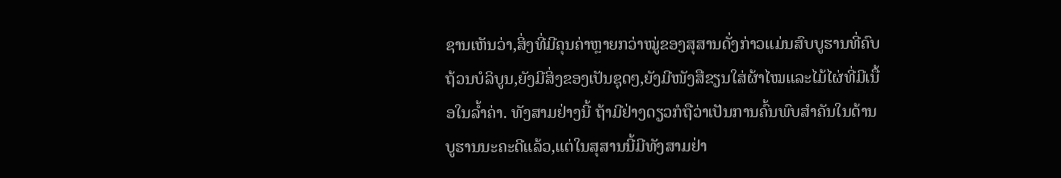ຊານເຫັນວ່າ,ສິ່ງທີ່ມີຄຸນຄ່າຫຼາຍກວ່າໝູ່ຂອງສຸສານດັ່ງກ່າວແມ່ນສົບບູຮານທີ່ຄົບຖ້ວນບໍລິບູນ,ຍັງມີສິ່ງຂອງເປັນຊຸດໆ,ຍັງມີໜັງສືຂຽນໃສ່ຜ້າໄໝແລະໄມ້ໄຜ່ທີ່ມີເນື້ອໃນລ້ຳຄ່າ. ທັງສາມຢ່າງນີ້ ຖ້າມີຢ່າງດຽວກໍຖືວ່າເປັນການຄົ້ນພົບສຳຄັນໃນດ້ານບູຮານນະຄະດີແລ້ວ,ແຕ່ໃນສຸສານນີ້ມີທັງສາມຢ່າ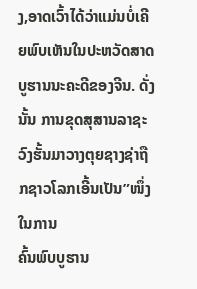ງ,ອາດເວົ້າໄດ້ວ່າແມ່ນບໍ່ເຄີຍພົບເຫັນໃນປະຫວັດສາດບູຮານນະຄະດີຂອງຈີນ. ດັ່ງນັ້ນ ການຂຸດສຸສານລາຊະວົງຮັ້ນມາວາງຕຸຍຊາງຊ່າຖືກຊາວໂລກເອີ້ນເປັນ”ໜຶ່ງໃນການ
ຄົ້ນພົບບູຮານ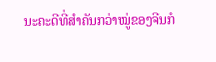ນະຄະດີທີ່ສຳຄັນກວ່າໝູ່ຂອງຈີນກໍ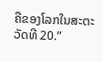ຄືຂອງໂລກໃນສະຕະວັດທີ 20.”